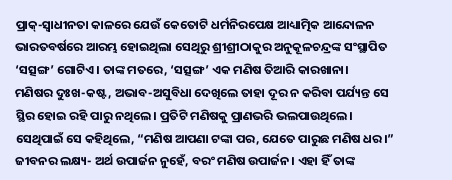ପ୍ରାକ୍-ସ୍ୱାଧୀନତା କାଳରେ ଯେଉଁ କେତୋଟି ଧର୍ମନିରପେକ୍ଷ ଆଧ୍ୟାତ୍ମିକ ଆନ୍ଦୋଳନ ଭାରତବର୍ଷରେ ଆରମ୍ଭ ହୋଇଥିଲା ସେଥିରୁ ଶ୍ରୀଶ୍ରୀଠାକୁର ଅନୁକୂଳଚନ୍ଦ୍ରଙ୍କ ସଂସ୍ଥାପିତ ‘ସତ୍ସଙ୍ଗ’ ଗୋଟିଏ। ତାଙ୍କ ମତରେ, ‘ସତ୍ସଙ୍ଗ’ ଏକ ମଣିଷ ତିଆରି କାରଖାନା।
ମଣିଷର ଦୁଃଖ-କଷ୍ଟ, ଅଭାବ-ଅସୁବିଧା ଦେଖିଲେ ତାହା ଦୂର ନ କରିବା ପର୍ଯ୍ୟନ୍ତ ସେ ସ୍ଥିର ହୋଇ ରହି ପାରୁ ନଥିଲେ। ପ୍ରତିଟି ମଣିଷକୁ ପ୍ରାଣଭରି ଭଲପାଉଥିଲେ। ସେଥିପାଇଁ ସେ କହିଥିଲେ, “ମଣିଷ ଆପଣା ଟଙ୍କା ପର, ଯେତେ ପାରୁଛ ମଣିଷ ଧର।” ଜୀବନର ଲକ୍ଷ୍ୟ- ଅର୍ଥ ଉପାର୍ଜନ ନୁହେଁ, ବରଂ ମଣିଷ ଉପାର୍ଜନ। ଏହା ହିଁ ତାଙ୍କ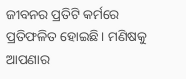ଜୀବନର ପ୍ରତିଟି କର୍ମରେ ପ୍ରତିଫଳିତ ହୋଇଛି। ମଣିଷକୁ ଆପଣାର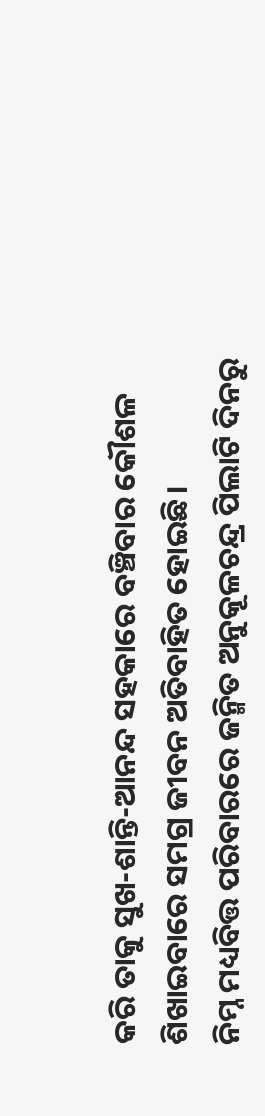କରି ତାକୁ ସୁଖ-ଶାନ୍ତି-ଆନନ୍ଦ ସହକାରେ ବଞ୍ଚିବାର କୌଶଳ ଶିଖାଇବାରେ ସମଗ୍ର ଜୀବନ ଅତିବାହିତ ହୋଇଛି।
ନିମ୍ନ ମଧ୍ୟବିତ୍ତ ପରିବାରରେ ଜନ୍ମିତ ଅନୁକୂଳଚନ୍ଦ୍ର ପିଲାଟି ଦିନରୁ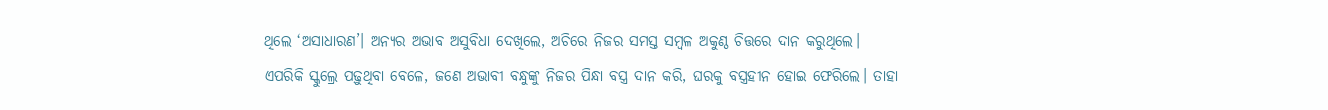ଥିଲେ ‘ଅସାଧାରଣ’। ଅନ୍ୟର ଅଭାବ ଅସୁବିଧା ଦେଖିଲେ, ଅଚିରେ ନିଜର ସମସ୍ତ ସମ୍ବଳ ଅକୁଣ୍ଠ ଚିତ୍ତରେ ଦାନ କରୁଥିଲେ। ଏପରିକି ସ୍କୁଲ୍ରେ ପଢ଼ୁଥିବା ବେଳେ, ଜଣେ ଅଭାବୀ ବନ୍ଧୁଙ୍କୁ ନିଜର ପିନ୍ଧା ବସ୍ତ୍ର ଦାନ କରି, ଘରକୁ ବସ୍ତ୍ରହୀନ ହୋଇ ଫେରିଲେ। ତାହା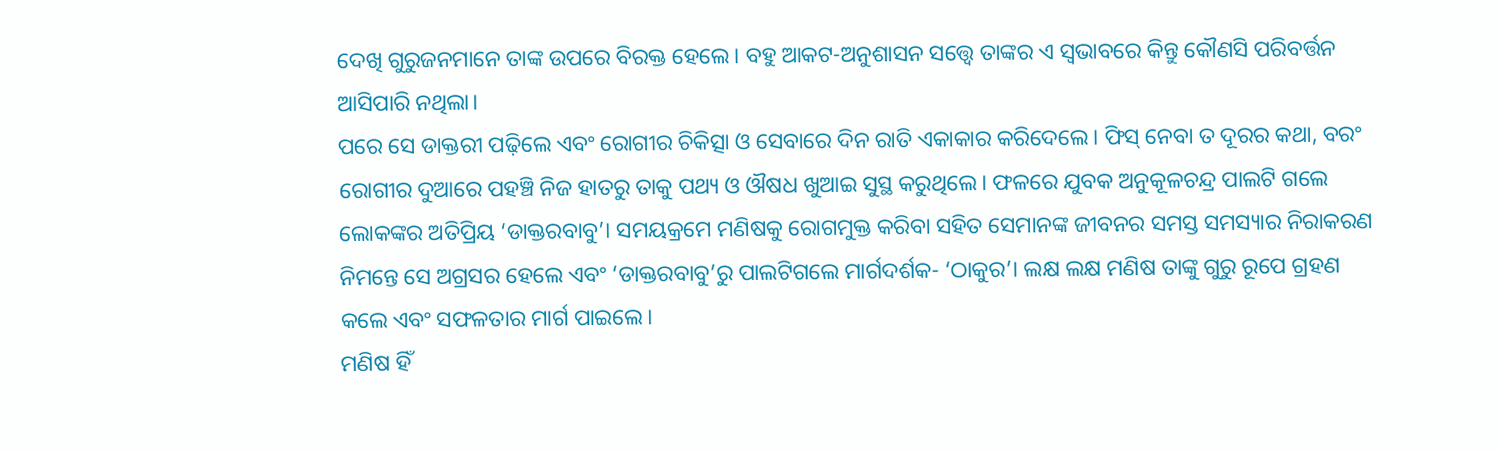ଦେଖି ଗୁରୁଜନମାନେ ତାଙ୍କ ଉପରେ ବିରକ୍ତ ହେଲେ। ବହୁ ଆକଟ-ଅନୁଶାସନ ସତ୍ତ୍ୱେ ତାଙ୍କର ଏ ସ୍ୱଭାବରେ କିନ୍ତୁ କୌଣସି ପରିବର୍ତ୍ତନ ଆସିପାରି ନଥିଲା।
ପରେ ସେ ଡାକ୍ତରୀ ପଢ଼ିଲେ ଏବଂ ରୋଗୀର ଚିକିତ୍ସା ଓ ସେବାରେ ଦିନ ରାତି ଏକାକାର କରିଦେଲେ। ଫିସ୍ ନେବା ତ ଦୂରର କଥା, ବରଂ ରୋଗୀର ଦୁଆରେ ପହଞ୍ଚି ନିଜ ହାତରୁ ତାକୁ ପଥ୍ୟ ଓ ଔଷଧ ଖୁଆଇ ସୁସ୍ଥ କରୁଥିଲେ। ଫଳରେ ଯୁବକ ଅନୁକୂଳଚନ୍ଦ୍ର ପାଲଟି ଗଲେ ଲୋକଙ୍କର ଅତିପ୍ରିୟ ‘ଡାକ୍ତରବାବୁ’। ସମୟକ୍ରମେ ମଣିଷକୁ ରୋଗମୁକ୍ତ କରିବା ସହିତ ସେମାନଙ୍କ ଜୀବନର ସମସ୍ତ ସମସ୍ୟାର ନିରାକରଣ ନିମନ୍ତେ ସେ ଅଗ୍ରସର ହେଲେ ଏବଂ ‘ଡାକ୍ତରବାବୁ’ରୁ ପାଲଟିଗଲେ ମାର୍ଗଦର୍ଶକ- ‘ଠାକୁର’। ଲକ୍ଷ ଲକ୍ଷ ମଣିଷ ତାଙ୍କୁ ଗୁରୁ ରୂପେ ଗ୍ରହଣ କଲେ ଏବଂ ସଫଳତାର ମାର୍ଗ ପାଇଲେ।
ମଣିଷ ହିଁ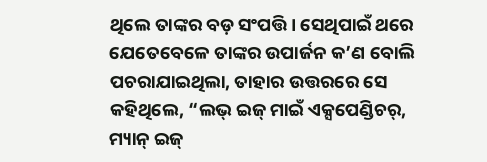ଥିଲେ ତାଙ୍କର ବଡ଼ ସଂପତ୍ତି। ସେଥିପାଇଁ ଥରେ ଯେତେବେଳେ ତାଙ୍କର ଉପାର୍ଜନ କ’ଣ ବୋଲି ପଚରାଯାଇଥିଲା, ତାହାର ଉତ୍ତରରେ ସେ କହିଥିଲେ, “ଲଭ୍ ଇଜ୍ ମାଇଁ ଏକ୍ସପେଣ୍ଡିଚର୍, ମ୍ୟାନ୍ ଇଜ୍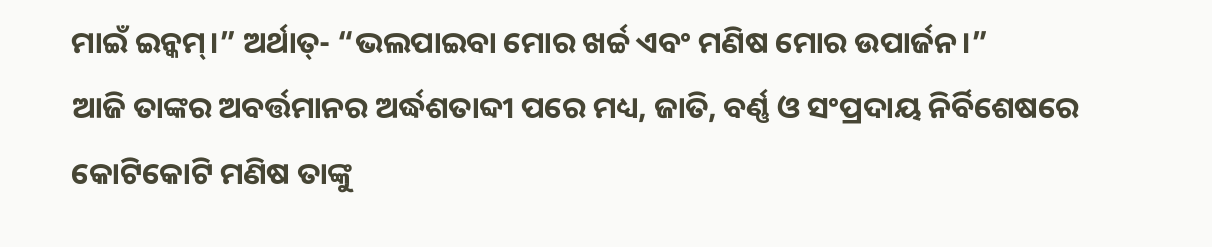ମାଇଁ ଇନ୍କମ୍।” ଅର୍ଥାତ୍- “ଭଲପାଇବା ମୋର ଖର୍ଚ୍ଚ ଏବଂ ମଣିଷ ମୋର ଉପାର୍ଜନ।”
ଆଜି ତାଙ୍କର ଅବର୍ତ୍ତମାନର ଅର୍ଦ୍ଧଶତାବ୍ଦୀ ପରେ ମଧ୍ୟ, ଜାତି, ବର୍ଣ୍ଣ ଓ ସଂପ୍ରଦାୟ ନିର୍ବିଶେଷରେ କୋଟିକୋଟି ମଣିଷ ତାଙ୍କୁ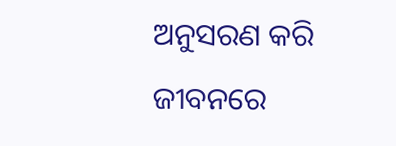ଅନୁସରଣ କରି ଜୀବନରେ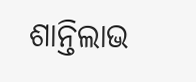ଶାନ୍ତିଲାଭ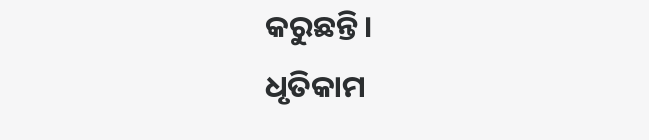କରୁଛନ୍ତି।
ଧୃତିକାମ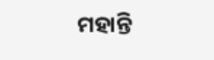ମହାନ୍ତି